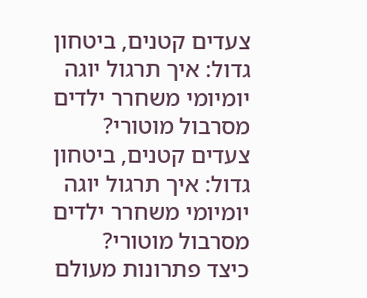צעדים קטנים, ביטחון גדול: איך תרגול יוגה יומיומי משחרר ילדים מסרבול מוטורי?
צעדים קטנים, ביטחון גדול: איך תרגול יוגה יומיומי משחרר ילדים מסרבול מוטורי?
כיצד פתרונות מעולם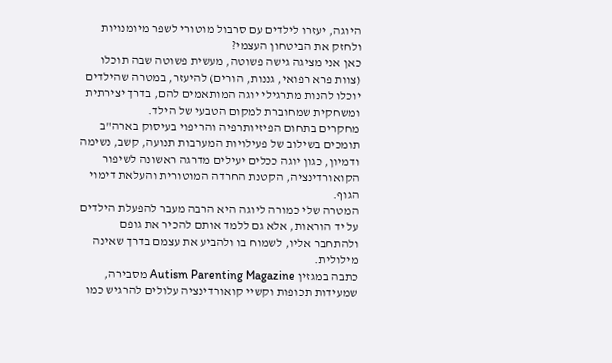היוגה, יעזרו לילדים עם סרבול מוטורי לשפר מיומנויות ולחזק את הביטחון העצמי?
כאן אני מציגה גישה פשוטה, מעשית פשוטה שבה תוכלו (צוות פרא רפואי, גננות, הורים) להיעזר, במטרה שהילדים יוכלו להנות מתרגילי יוגה המותאמים להם, בדרך יצירתית ומשחקית שמחוברת למקום הטבעי של הילד.
מחקרים בתחום הפיזיותרפיה והריפוי בעיסוק בארה"ב תומכים בשילוב של פעילויות המערבות תנועה, קשב, נשימה ודמיון, כגון יוגה ככלים יעילים מדרגה ראשונה לשיפור הקואורדינציה, הקטנת החרדה המוטורית והעלאת דימוי הגוף.
המטרה שלי כמורה ליוגה היא הרבה מעבר להפעלת הילדים על יד הוראות, אלא גם ללמד אותם להכיר את גופם ולהתחבר אליו, לשמוח בו ולהביע את עצמם בדרך שאינה מילולית.
כתבה במגזין Autism Parenting Magazine מסבירה, שמעידות תכופות וקשיי קואורדינציה עלולים להרגיש כמו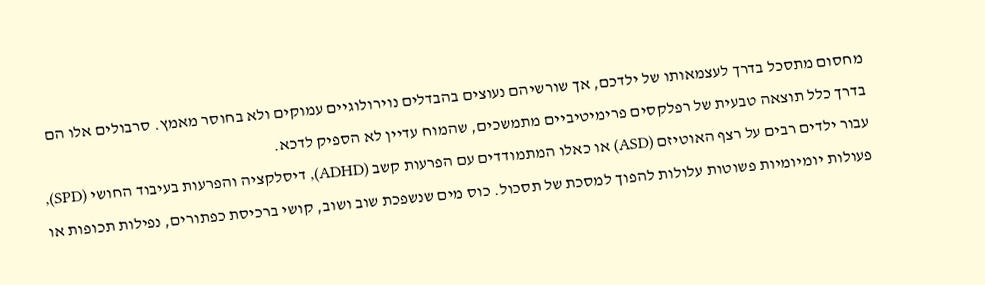מחסום מתסכל בדרך לעצמאותו של ילדכם, אך שורשיהם נעוצים בהבדלים נוירולוגיים עמוקים ולא בחוסר מאמץ. סרבולים אלו הם בדרך כלל תוצאה טבעית של רפלקסים פרימיטיביים מתמשכים, שהמוח עדיין לא הספיק לדכא.
עבור ילדים רבים על רצף האוטיזם (ASD) או כאלו המתמודדים עם הפרעות קשב (ADHD), דיסלקציה והפרעות בעיבוד החושי (SPD), פעולות יומיומיות פשוטות עלולות להפוך למסכת של תסכול. כוס מים שנשפכת שוב ושוב, קושי ברכיסת כפתורים, נפילות תכופות או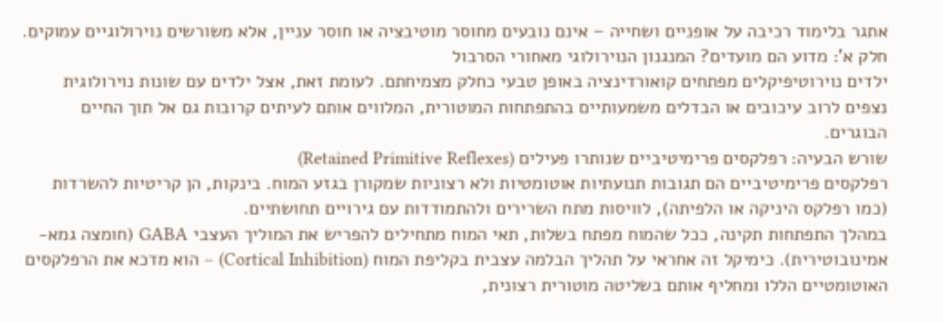אתגר בלימוד רכיבה על אופניים ושחייה – אינם נובעים מחוסר מוטיבציה או חוסר עניין, אלא משורשים נוירולוגיים עמוקים.
חלק א': מדוע הם מועדים? המנגנון הנוירולוגי מאחורי הסרבול
ילדים נוירוטיפיקלים מפתחים קואורדינציה באופן טבעי כחלק מצמיחתם. לעומת זאת, אצל ילדים עם שונות נוירולוגית נצפים לרוב עיכובים או הבדלים משמעותיים בהתפתחות המוטורית, המלווים אותם לעיתים קרובות גם אל תוך החיים הבוגרים.
שורש הבעיה: רפלקסים פרימיטיביים שנותרו פעילים (Retained Primitive Reflexes)
רפלקסים פרימיטיביים הם תגובות תנועתיות אוטומטיות ולא רצוניות שמקורן בגזע המוח. בינקות, הן קריטיות להשרדות (כמו רפלקס היניקה או הלפיתה), לוויסות מתח השרירים ולהתמודדות עם גירויים תחושתיים.
במהלך התפתחות תקינה, ככל שהמוח מפתח בשלות, תאי המוח מתחילים להפריש את המוליך העצבי GABA (חומצה גמא-אמינובוטירית). כימיקל זה אחראי על תהליך הבלמה עצבית בקליפת המוח (Cortical Inhibition) – הוא מדכא את הרפלקסים האוטומטיים הללו ומחליף אותם בשליטה מוטורית רצונית,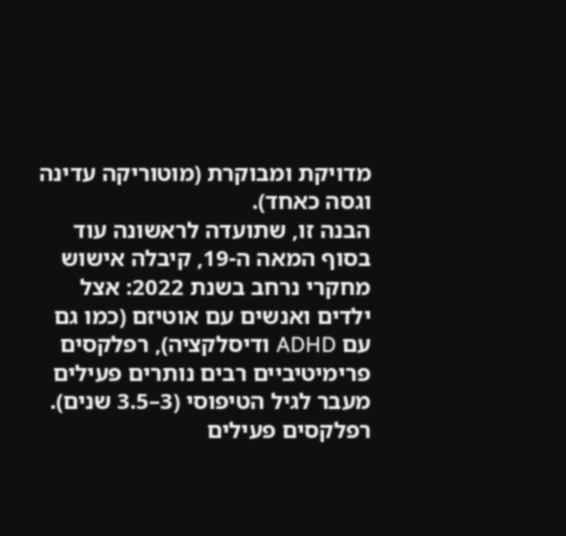מדויקת ומבוקרת (מוטוריקה עדינה וגסה כאחד).
הבנה זו, שתועדה לראשונה עוד בסוף המאה ה-19, קיבלה אישוש מחקרי נרחב בשנת 2022: אצל ילדים ואנשים עם אוטיזם (כמו גם עם ADHD ודיסלקציה), רפלקסים פרימיטיביים רבים נותרים פעילים מעבר לגיל הטיפוסי (3–3.5 שנים). רפלקסים פעילים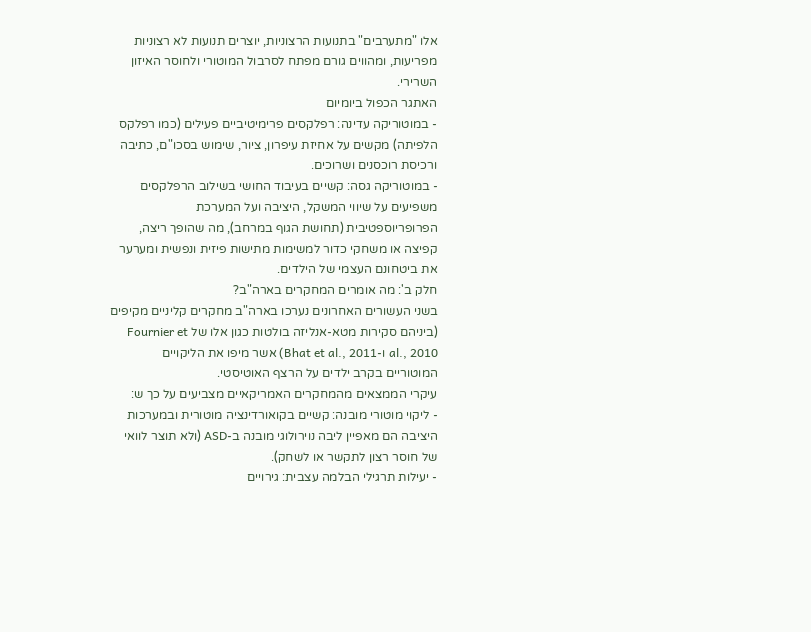אלו "מתערבים" בתנועות הרצוניות, יוצרים תנועות לא רצוניות מפריעות, ומהווים גורם מפתח לסרבול המוטורי ולחוסר האיזון השרירי.
האתגר הכפול ביומיום
- במוטוריקה עדינה: רפלקסים פרימיטיביים פעילים (כמו רפלקס הלפיתה) מקשים על אחיזת עיפרון, ציור, שימוש בסכו"ם, כתיבה ורכיסת רוכסנים ושרוכים.
- במוטוריקה גסה: קשיים בעיבוד החושי בשילוב הרפלקסים משפיעים על שיווי המשקל, היציבה ועל המערכת הפרופריוספטיבית (תחושת הגוף במרחב), מה שהופך ריצה, קפיצה או משחקי כדור למשימות מתישות פיזית ונפשית ומערער את ביטחונם העצמי של הילדים.
חלק ב': מה אומרים המחקרים בארה"ב?
בשני העשורים האחרונים נערכו בארה"ב מחקרים קליניים מקיפים (ביניהם סקירות מטא-אנליזה בולטות כגון אלו של Fournier et al., 2010 ו-Bhat et al., 2011) אשר מיפו את הליקויים המוטוריים בקרב ילדים על הרצף האוטיסטי.
עיקרי הממצאים מהמחקרים האמריקאיים מצביעים על כך ש:
- ליקוי מוטורי מובנה: קשיים בקואורדינציה מוטורית ובמערכות היציבה הם מאפיין ליבה נוירולוגי מובנה ב-ASD (ולא תוצר לוואי של חוסר רצון לתקשר או לשחק).
- יעילות תרגילי הבלמה עצבית: גירויים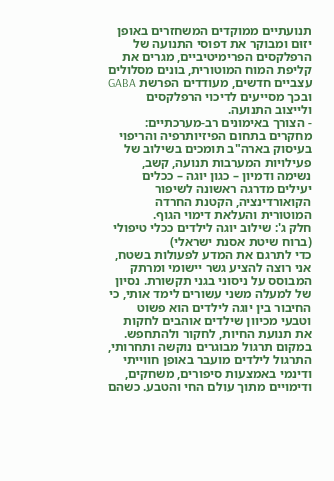תנועתיים ממוקדים המשחזרים באופן יזוּם ומבוקר את דפוסי התנועה של הרפלקסים הפרימיטיביים, מגרים את קליפת המוח המוטורית, בונים מסלולים עצביים חדשים, מעודדים הפרשת GABA ובכך מסייעים לדיכוי הרפלקסים ולייצוב התנועה.
- הצורך באימונים רב-מערכתיים: מחקרים בתחום הפיזיותרפיה והריפוי בעיסוק בארה"ב תומכים בשילוב של פעילויות המערבות תנועה, קשב, נשימה ודמיון – כגון יוגה – ככלים יעילים מדרגה ראשונה לשיפור הקואורדינציה, הקטנת החרדה המוטורית והעלאת דימוי הגוף.
חלק ג': שילוב יוגה לילדים ככלי טיפולי (ברוח שיטת אסנת ישראלי)
כדי לתרגם את המדע לפעולות בשטח, אני רוצה להציע גשר יישומי ומרתק המבוסס על ניסוני בגני תקשורת. נסיון של למעלה משני עשורים לימד אותי, כי החיבור בין יוגה לילדים הוא פשוט וטבעי מכיוון שילדים אוהבים לחקות את תנועת החיות, לחקור ולהתחפש.
במקום תרגול מבוגרים נוקשה ותחרותי, התרגול לילדים מועבר באופן חווייתי ודינמי באמצעות סיפורים, משחקים, ודימויים מתוך עולם החי והטבע. כשהם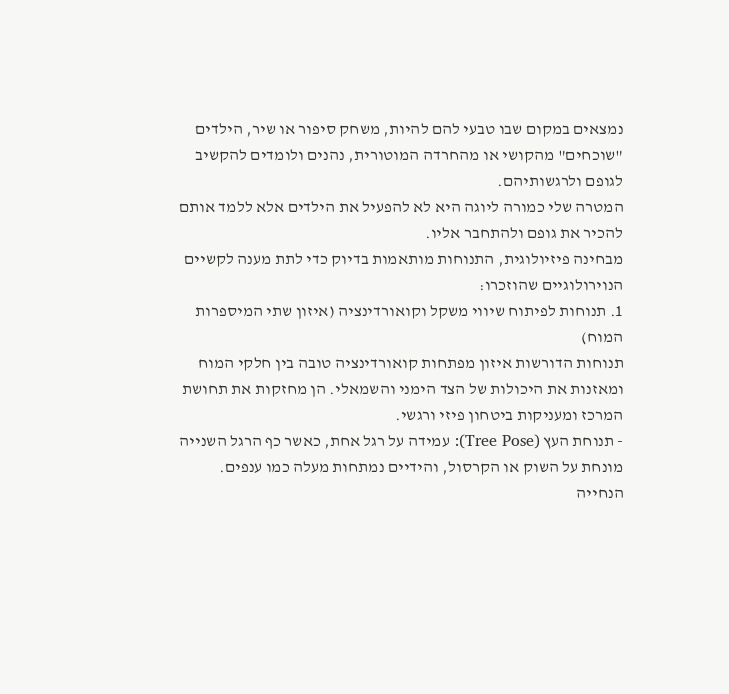נמצאים במקום שבו טבעי להם להיות, משחק סיפור או שיר, הילדים "שוכחים" מהקושי או מהחרדה המוטורית, נהנים ולומדים להקשיב לגופם ולרגשותיהם.
המטרה שלי כמורה ליוגה היא לא להפעיל את הילדים אלא ללמד אותם להכיר את גופם ולהתחבר אליו.
מבחינה פיזיולוגית, התנוחות מותאמות בדיוק כדי לתת מענה לקשיים הנוירולוגיים שהוזכרו:
1. תנוחות לפיתוח שיווי משקל וקואורדינציה (איזון שתי המיספרות המוח)
תנוחות הדורשות איזון מפתחות קואורדינציה טובה בין חלקי המוח ומאזנות את היכולות של הצד הימני והשמאלי. הן מחזקות את תחושת המרכז ומעניקות ביטחון פיזי ורגשי.
- תנוחת העץ (Tree Pose): עמידה על רגל אחת, כאשר כף הרגל השנייה מונחת על השוק או הקרסול, והידיים נמתחות מעלה כמו ענפים.
הנחייה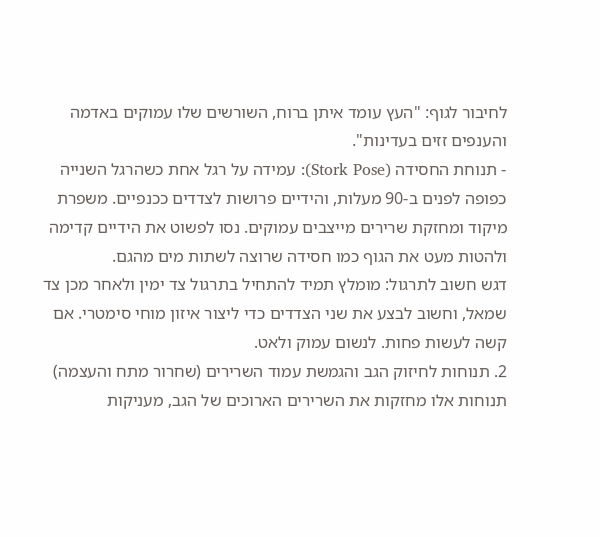לחיבור לגוף: "העץ עומד איתן ברוח, השורשים שלו עמוקים באדמה והענפים זזים בעדינות".
- תנוחת החסידה (Stork Pose): עמידה על רגל אחת כשהרגל השנייה כפופה לפנים ב-90 מעלות, והידיים פרושות לצדדים ככנפיים. משפרת מיקוד ומחזקת שרירים מייצבים עמוקים. נסו לפשוט את הידיים קדימה ולהטות מעט את הגוף כמו חסידה שרוצה לשתות מים מהגם.
דגש חשוב לתרגול: מומלץ תמיד להתחיל בתרגול צד ימין ולאחר מכן צד שמאל, וחשוב לבצע את שני הצדדים כדי ליצור איזון מוחי סימטרי. אם קשה לעשות פחות. לנשום עמוק ולאט.
2. תנוחות לחיזוק הגב והגמשת עמוד השרירים (שחרור מתח והעצמה)
תנוחות אלו מחזקות את השרירים הארוכים של הגב, מעניקות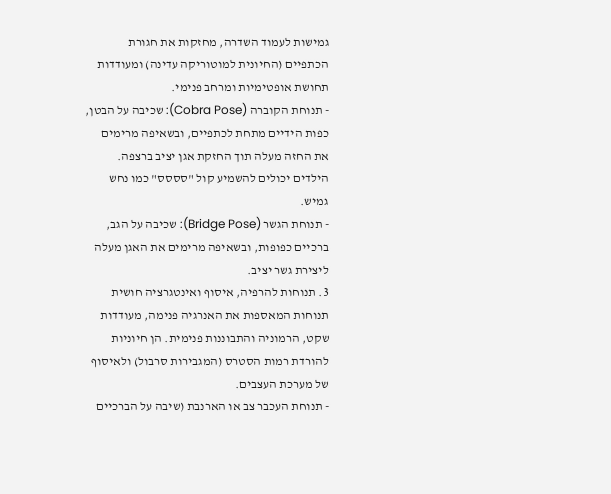גמישות לעמוד השדרה, מחזקות את חגורת הכתפיים (החיונית למוטוריקה עדינה) ומעודדות תחושת אופטימיות ומרחב פנימי.
- תנוחת הקוברה (Cobra Pose): שכיבה על הבטן, כפות הידיים מתחת לכתפיים, ובשאיפה מרימים את החזה מעלה תוך החזקת אגן יציב ברצפה. הילדים יכולים להשמיע קול "סססס" כמו נחש גמיש.
- תנוחת הגשר (Bridge Pose): שכיבה על הגב, ברכיים כפופות, ובשאיפה מרימים את האגן מעלה ליצירת גשר יציב.
3. תנוחות להרפיה, איסוף ואינטגרציה חושית
תנוחות המאספות את האנרגיה פנימה, מעודדות שקט, הרמוניה והתבוננות פנימית. הן חיוניות להורדת רמות הסטרס (המגבירות סרבול) ולאיסוף של מערכת העצבים.
- תנוחת העכבר צב או הארנבת (שיבה על הברכיים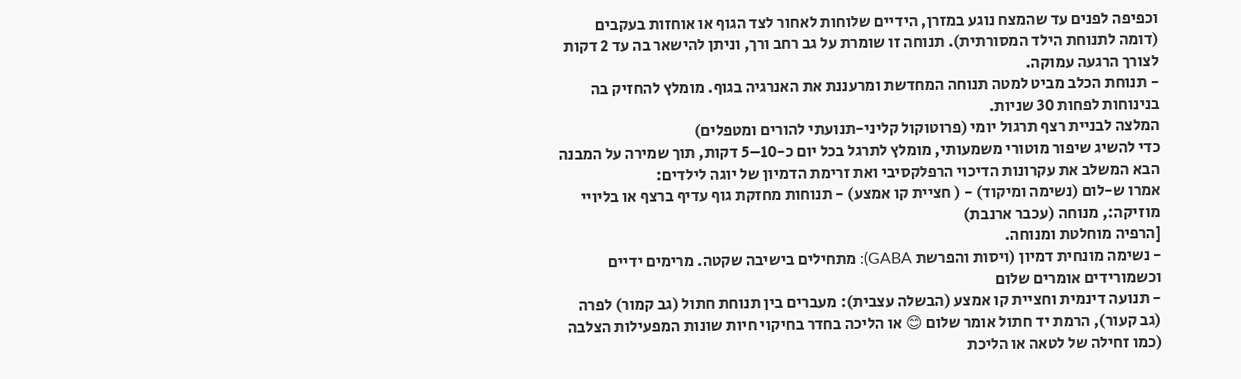וכפיפה לפנים עד שהמצח נוגע במזרן, הידיים שלוחות לאחור לצד הגוף או אוחזות בעקבים (דומה לתנוחת הילד המסורתית). תנוחה זו שומרת על גב רחב ורך, וניתן להישאר בה עד 2 דקות לצורך הרגעה עמוקה.
- תנוחת הכלב מביט למטה תנוחה המחדשת ומרעננת את האנרגיה בגוף. מומלץ להחזיק בה בנינוחות לפחות 30 שניות.
המלצה לבניית רצף תרגול יומי (פרוטוקול קליני-תנועתי להורים ומטפלים)
כדי להשיג שיפור מוטורי משמעותי, מומלץ לתרגל בכל יום כ-10–5 דקות, תוך שמירה על המבנה הבא המשלב את עקרונות הדיכוי הרפלקסיבי ואת זרימת הדמיון של יוגה לילדים:
אמרו ש-לום (נשימה ומיקוד) - ( חציית קו אמצע) - תנוחות מחזקת גוף עדיף ברצף או בליויי מוזיקה:, מנוחה (עכבר ארנבת)
[הרפיה מוחלטת ומנוחה.
- נשימה מונחית דמיון (ויסות והפרשת GABA): מתחילים בישיבה שקטה. מרימים ידיים וכשמורידים אומרים שלום
- תנועה דינמית וחציית קו אמצע (הבשלה עצבית): מעברים בין תנוחת חתול (גב קמור) לפרה (גב קעור), הרמת יד חתול אומר שלום 😊 או הליכה בחדר בחיקוי חיות שונות המפעילות הצלבה (כמו זחילה של לטאה או הליכת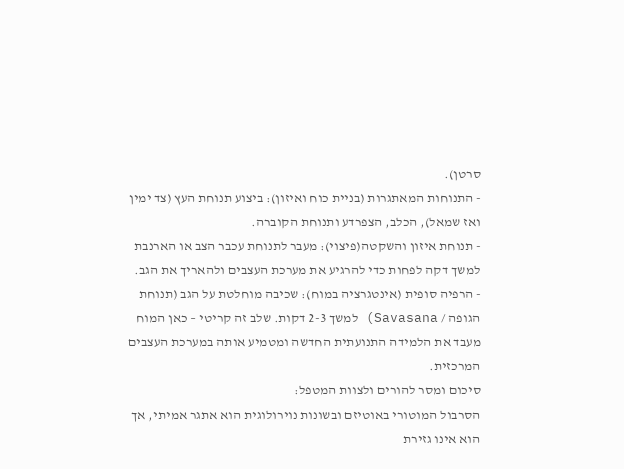סרטן).
- התנוחות המאתגרות (בניית כוח ואיזון): ביצוע תנוחת העץ (צד ימין ואז שמאל), הכלב, הצפרדע ותנוחת הקוברה.
- תנוחת איזון והשקטה(פיצוי): מעבר לתנוחת עכבר הצב או הארנבת למשך דקה לפחות כדי להרגיע את מערכת העצבים ולהאריך את הגב.
- הרפיה סופית (אינטגרציה במוח): שכיבה מוחלטת על הגב (תנוחת הגופה / Savasana) למשך 2-3 דקות. שלב זה קריטי – כאן המוח מעבד את הלמידה התנועתית החדשה ומטמיע אותה במערכת העצבים המרכזית.
סיכום ומסר להורים ולצוות המטפל:
הסרבול המוטורי באוטיזם ובשונות נוירולוגית הוא אתגר אמיתי, אך הוא אינו גזירת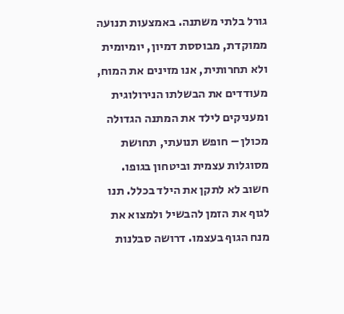גורל בלתי משתנה. באמצעות תנועה ממוקדת, מבוססת דמיון, יומיומית ולא תחרותית, אנו מזינים את המוח, מעודדים את הבשלתו הנירולוגית ומעניקים לילד את המתנה הגדולה מכולן – חופש תנועתי, תחושת מסוגלות עצמית וביטחון בגופו.
חשוב לא לתקן את הילד בכלל. תנו לגוף את הזמן להבשיל ולמצוא את מנח הגוף בעצמו. דרושה סבלנות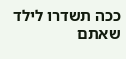ככה תשדרו לילד שאתם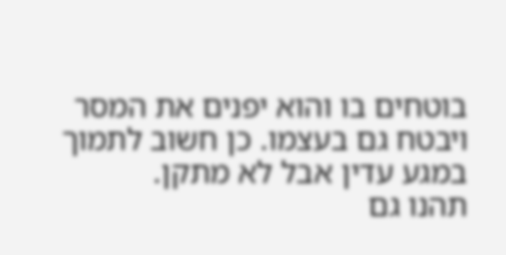בוטחים בו והוא יפנים את המסר ויבטח גם בעצמו. כן חשוב לתמוך במגע עדין אבל לא מתקן.
תהנו גם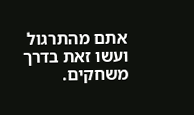אתם מהתרגול ועשו זאת בדרך משחקים.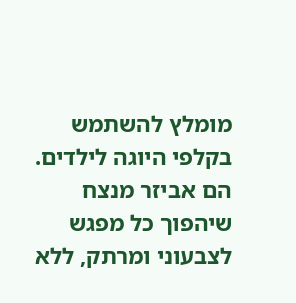מומלץ להשתמש בקלפי היוגה לילדים. הם אביזר מנצח שיהפוך כל מפגש לצבעוני ומרתק, ללא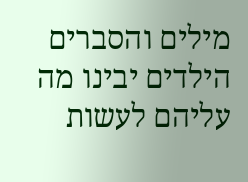מילים והסברים הילדים יבינו מה עליהם לעשות